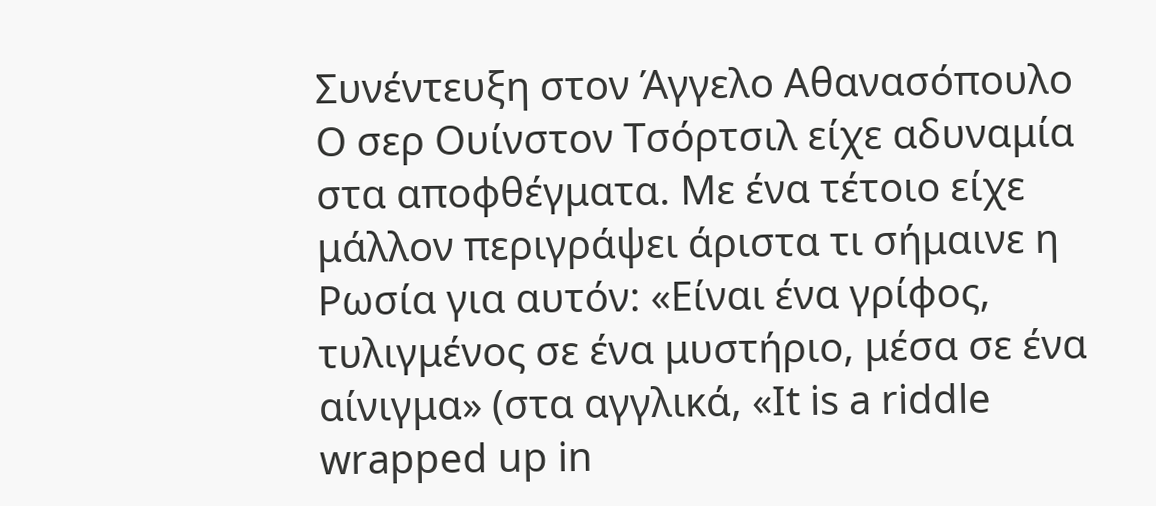Συνέντευξη στον Άγγελο Αθανασόπουλο
Ο σερ Ουίνστον Τσόρτσιλ είχε αδυναμία στα αποφθέγματα. Με ένα τέτοιο είχε μάλλον περιγράψει άριστα τι σήμαινε η Ρωσία για αυτόν: «Είναι ένα γρίφος, τυλιγμένος σε ένα μυστήριο, μέσα σε ένα αίνιγμα» (στα αγγλικά, «It is a riddle wrapped up in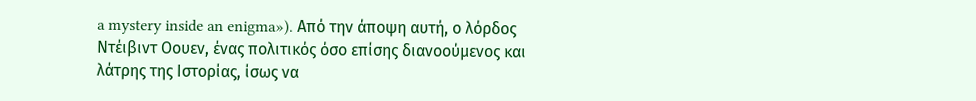a mystery inside an enigma»). Από την άποψη αυτή, ο λόρδος Ντέιβιντ Οουεν, ένας πολιτικός όσο επίσης διανοούμενος και λάτρης της Ιστορίας, ίσως να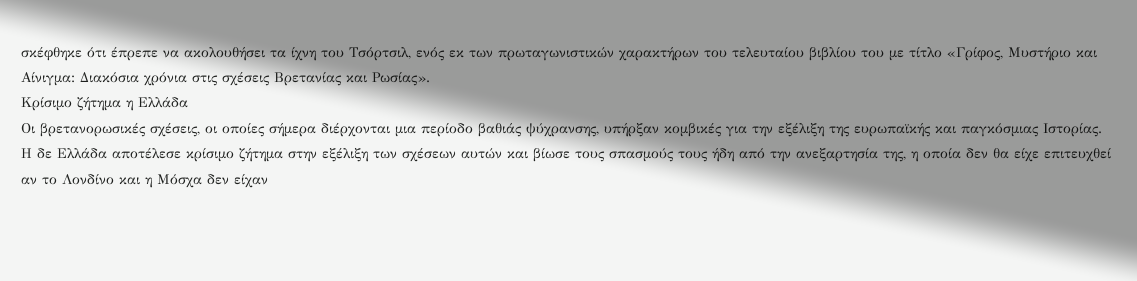σκέφθηκε ότι έπρεπε να ακολουθήσει τα ίχνη του Τσόρτσιλ, ενός εκ των πρωταγωνιστικών χαρακτήρων του τελευταίου βιβλίου του με τίτλο «Γρίφος, Μυστήριο και Αίνιγμα: Διακόσια χρόνια στις σχέσεις Βρετανίας και Ρωσίας».
Κρίσιμο ζήτημα η Ελλάδα
Οι βρετανορωσικές σχέσεις, οι οποίες σήμερα διέρχονται μια περίοδο βαθιάς ψύχρανσης, υπήρξαν κομβικές για την εξέλιξη της ευρωπαϊκής και παγκόσμιας Ιστορίας. Η δε Ελλάδα αποτέλεσε κρίσιμο ζήτημα στην εξέλιξη των σχέσεων αυτών και βίωσε τους σπασμούς τους ήδη από την ανεξαρτησία της, η οποία δεν θα είχε επιτευχθεί αν το Λονδίνο και η Μόσχα δεν είχαν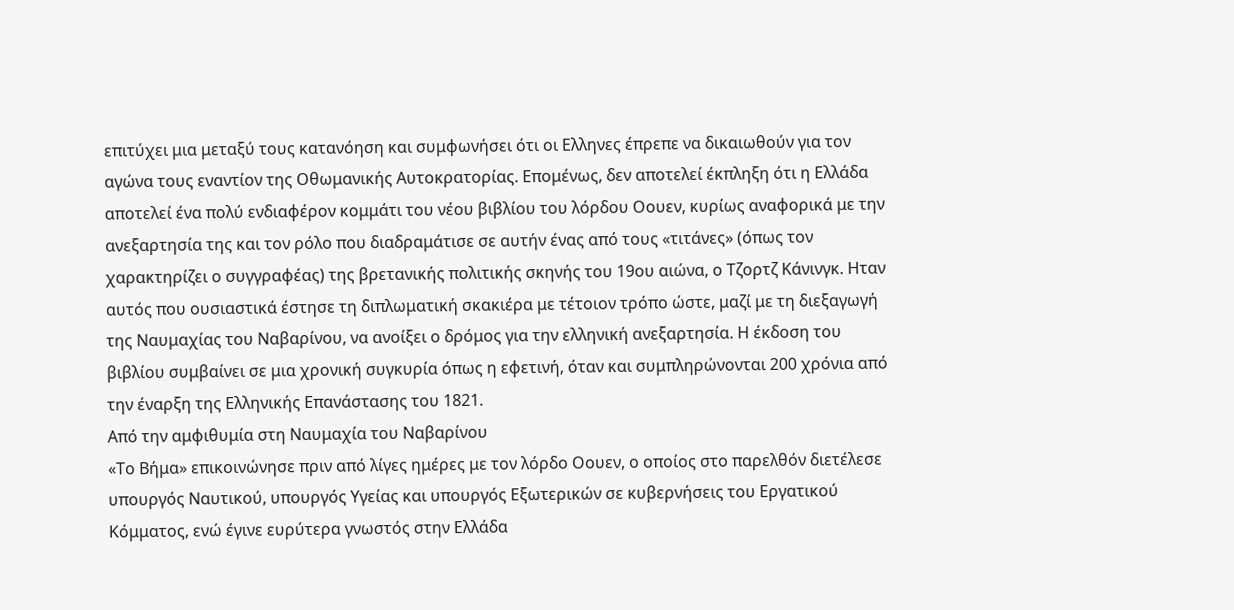επιτύχει μια μεταξύ τους κατανόηση και συμφωνήσει ότι οι Ελληνες έπρεπε να δικαιωθούν για τον αγώνα τους εναντίον της Οθωμανικής Αυτοκρατορίας. Επομένως, δεν αποτελεί έκπληξη ότι η Ελλάδα αποτελεί ένα πολύ ενδιαφέρον κομμάτι του νέου βιβλίου του λόρδου Οουεν, κυρίως αναφορικά με την ανεξαρτησία της και τον ρόλο που διαδραμάτισε σε αυτήν ένας από τους «τιτάνες» (όπως τον χαρακτηρίζει ο συγγραφέας) της βρετανικής πολιτικής σκηνής του 19ου αιώνα, ο Τζορτζ Κάνινγκ. Ηταν αυτός που ουσιαστικά έστησε τη διπλωματική σκακιέρα με τέτοιον τρόπο ώστε, μαζί με τη διεξαγωγή της Ναυμαχίας του Ναβαρίνου, να ανοίξει ο δρόμος για την ελληνική ανεξαρτησία. Η έκδοση του βιβλίου συμβαίνει σε μια χρονική συγκυρία όπως η εφετινή, όταν και συμπληρώνονται 200 χρόνια από την έναρξη της Ελληνικής Επανάστασης του 1821.
Από την αμφιθυμία στη Ναυμαχία του Ναβαρίνου
«Το Βήμα» επικοινώνησε πριν από λίγες ημέρες με τον λόρδο Οουεν, ο οποίος στο παρελθόν διετέλεσε υπουργός Ναυτικού, υπουργός Υγείας και υπουργός Εξωτερικών σε κυβερνήσεις του Εργατικού Κόμματος, ενώ έγινε ευρύτερα γνωστός στην Ελλάδα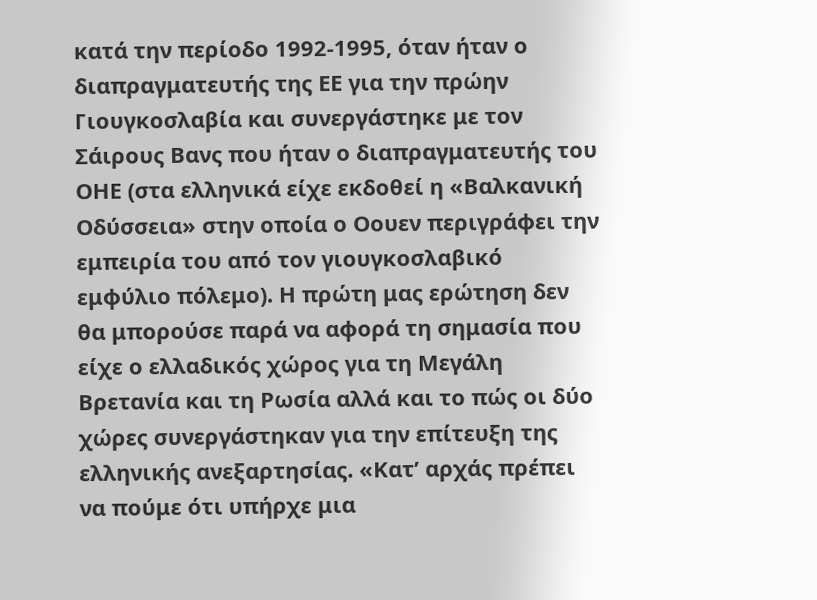κατά την περίοδο 1992-1995, όταν ήταν ο διαπραγματευτής της ΕΕ για την πρώην Γιουγκοσλαβία και συνεργάστηκε με τον Σάιρους Βανς που ήταν ο διαπραγματευτής του ΟΗΕ (στα ελληνικά είχε εκδοθεί η «Βαλκανική Οδύσσεια» στην οποία ο Οουεν περιγράφει την εμπειρία του από τον γιουγκοσλαβικό εμφύλιο πόλεμο). Η πρώτη μας ερώτηση δεν θα μπορούσε παρά να αφορά τη σημασία που είχε ο ελλαδικός χώρος για τη Μεγάλη Βρετανία και τη Ρωσία αλλά και το πώς οι δύο χώρες συνεργάστηκαν για την επίτευξη της ελληνικής ανεξαρτησίας. «Κατ’ αρχάς πρέπει να πούμε ότι υπήρχε μια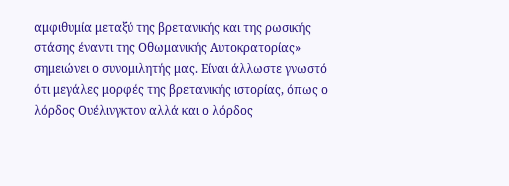αμφιθυμία μεταξύ της βρετανικής και της ρωσικής στάσης έναντι της Οθωμανικής Αυτοκρατορίας» σημειώνει ο συνομιλητής μας. Είναι άλλωστε γνωστό ότι μεγάλες μορφές της βρετανικής ιστορίας, όπως ο λόρδος Ουέλινγκτον αλλά και ο λόρδος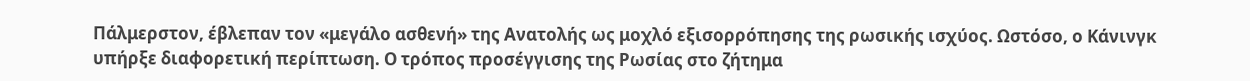Πάλμερστον, έβλεπαν τον «μεγάλο ασθενή» της Ανατολής ως μοχλό εξισορρόπησης της ρωσικής ισχύος. Ωστόσο, ο Κάνινγκ υπήρξε διαφορετική περίπτωση. Ο τρόπος προσέγγισης της Ρωσίας στο ζήτημα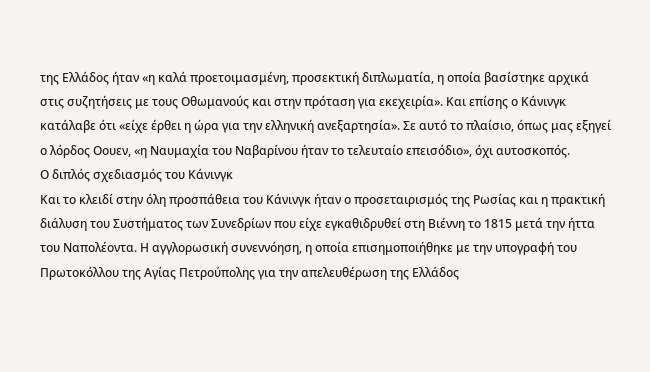της Ελλάδος ήταν «η καλά προετοιμασμένη, προσεκτική διπλωματία, η οποία βασίστηκε αρχικά στις συζητήσεις με τους Οθωμανούς και στην πρόταση για εκεχειρία». Και επίσης ο Κάνινγκ κατάλαβε ότι «είχε έρθει η ώρα για την ελληνική ανεξαρτησία». Σε αυτό το πλαίσιο, όπως μας εξηγεί ο λόρδος Οουεν, «η Ναυμαχία του Ναβαρίνου ήταν το τελευταίο επεισόδιο», όχι αυτοσκοπός.
Ο διπλός σχεδιασμός του Κάνινγκ
Και το κλειδί στην όλη προσπάθεια του Κάνινγκ ήταν ο προσεταιρισμός της Ρωσίας και η πρακτική διάλυση του Συστήματος των Συνεδρίων που είχε εγκαθιδρυθεί στη Βιέννη το 1815 μετά την ήττα του Ναπολέοντα. Η αγγλορωσική συνεννόηση, η οποία επισημοποιήθηκε με την υπογραφή του Πρωτοκόλλου της Αγίας Πετρούπολης για την απελευθέρωση της Ελλάδος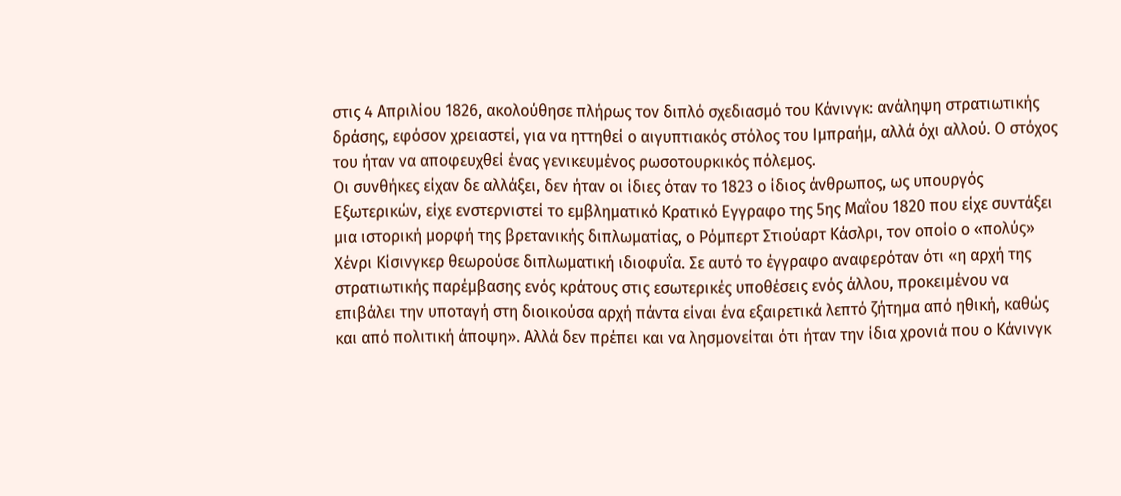στις 4 Απριλίου 1826, ακολούθησε πλήρως τον διπλό σχεδιασμό του Κάνινγκ: ανάληψη στρατιωτικής δράσης, εφόσον χρειαστεί, για να ηττηθεί ο αιγυπτιακός στόλος του Ιμπραήμ, αλλά όχι αλλού. Ο στόχος του ήταν να αποφευχθεί ένας γενικευμένος ρωσοτουρκικός πόλεμος.
Οι συνθήκες είχαν δε αλλάξει, δεν ήταν οι ίδιες όταν το 1823 ο ίδιος άνθρωπος, ως υπουργός Εξωτερικών, είχε ενστερνιστεί το εμβληματικό Κρατικό Εγγραφο της 5ης Μαΐου 1820 που είχε συντάξει μια ιστορική μορφή της βρετανικής διπλωματίας, ο Ρόμπερτ Στιούαρτ Κάσλρι, τον οποίο ο «πολύς» Χένρι Κίσινγκερ θεωρούσε διπλωματική ιδιοφυΐα. Σε αυτό το έγγραφο αναφερόταν ότι «η αρχή της στρατιωτικής παρέμβασης ενός κράτους στις εσωτερικές υποθέσεις ενός άλλου, προκειμένου να επιβάλει την υποταγή στη διοικούσα αρχή πάντα είναι ένα εξαιρετικά λεπτό ζήτημα από ηθική, καθώς και από πολιτική άποψη». Αλλά δεν πρέπει και να λησμονείται ότι ήταν την ίδια χρονιά που ο Κάνινγκ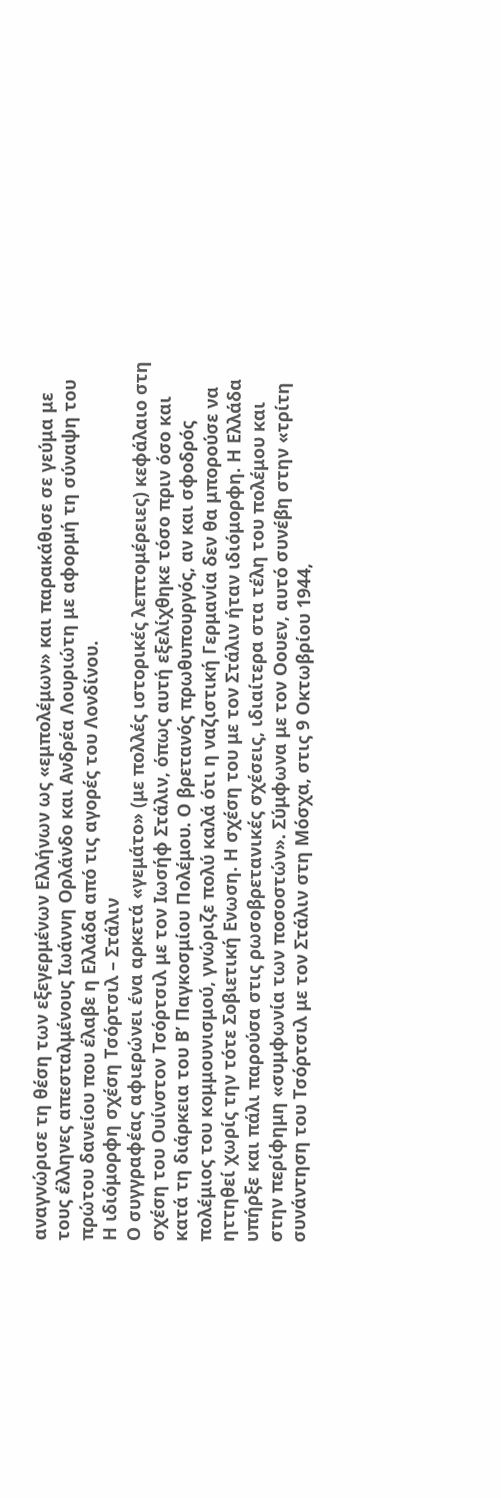αναγνώρισε τη θέση των εξεγερμένων Ελλήνων ως «εμπολέμων» και παρακάθισε σε γεύμα με τους έλληνες απεσταλμένους Ιωάννη Ορλάνδο και Ανδρέα Λουριώτη με αφορμή τη σύναψη του πρώτου δανείου που έλαβε η Ελλάδα από τις αγορές του Λονδίνου.
Η ιδιόμορφη σχέση Τσόρτσιλ – Στάλιν
Ο συγγραφέας αφιερώνει ένα αρκετά «γεμάτο» (με πολλές ιστορικές λεπτομέρειες) κεφάλαιο στη σχέση του Ουίνστον Τσόρτσιλ με τον Ιωσήφ Στάλιν, όπως αυτή εξελίχθηκε τόσο πριν όσο και κατά τη διάρκεια του Β’ Παγκοσμίου Πολέμου. Ο βρετανός πρωθυπουργός, αν και σφοδρός πολέμιος του κομμουνισμού, γνώριζε πολύ καλά ότι η ναζιστική Γερμανία δεν θα μπορούσε να ηττηθεί χωρίς την τότε Σοβιετική Ενωση. Η σχέση του με τον Στάλιν ήταν ιδιόμορφη. Η Ελλάδα υπήρξε και πάλι παρούσα στις ρωσοβρετανικές σχέσεις, ιδιαίτερα στα τέλη του πολέμου και στην περίφημη «συμφωνία των ποσοστών». Σύμφωνα με τον Οουεν, αυτό συνέβη στην «τρίτη συνάντηση του Τσόρτσιλ με τον Στάλιν στη Μόσχα, στις 9 Οκτωβρίου 1944,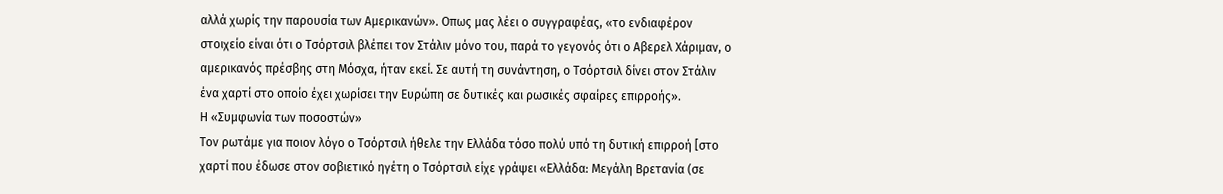αλλά χωρίς την παρουσία των Αμερικανών». Οπως μας λέει ο συγγραφέας, «το ενδιαφέρον στοιχείο είναι ότι ο Τσόρτσιλ βλέπει τον Στάλιν μόνο του, παρά το γεγονός ότι ο Αβερελ Χάριμαν, ο αμερικανός πρέσβης στη Μόσχα, ήταν εκεί. Σε αυτή τη συνάντηση, ο Τσόρτσιλ δίνει στον Στάλιν ένα χαρτί στο οποίο έχει χωρίσει την Ευρώπη σε δυτικές και ρωσικές σφαίρες επιρροής».
Η «Συμφωνία των ποσοστών»
Τον ρωτάμε για ποιον λόγο ο Τσόρτσιλ ήθελε την Ελλάδα τόσο πολύ υπό τη δυτική επιρροή [στο χαρτί που έδωσε στον σοβιετικό ηγέτη ο Τσόρτσιλ είχε γράψει «Ελλάδα: Μεγάλη Βρετανία (σε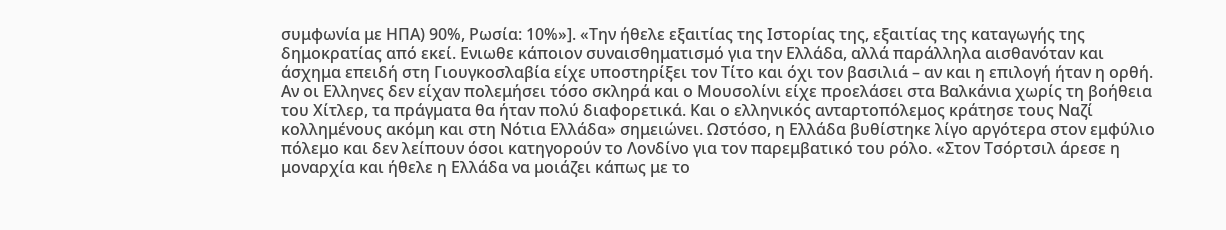συμφωνία με ΗΠΑ) 90%, Ρωσία: 10%»]. «Την ήθελε εξαιτίας της Ιστορίας της, εξαιτίας της καταγωγής της δημοκρατίας από εκεί. Ενιωθε κάποιον συναισθηματισμό για την Ελλάδα, αλλά παράλληλα αισθανόταν και άσχημα επειδή στη Γιουγκοσλαβία είχε υποστηρίξει τον Τίτο και όχι τον βασιλιά – αν και η επιλογή ήταν η ορθή. Αν οι Ελληνες δεν είχαν πολεμήσει τόσο σκληρά και ο Μουσολίνι είχε προελάσει στα Βαλκάνια χωρίς τη βοήθεια του Χίτλερ, τα πράγματα θα ήταν πολύ διαφορετικά. Και ο ελληνικός ανταρτοπόλεμος κράτησε τους Ναζί κολλημένους ακόμη και στη Νότια Ελλάδα» σημειώνει. Ωστόσο, η Ελλάδα βυθίστηκε λίγο αργότερα στον εμφύλιο πόλεμο και δεν λείπουν όσοι κατηγορούν το Λονδίνο για τον παρεμβατικό του ρόλο. «Στον Τσόρτσιλ άρεσε η μοναρχία και ήθελε η Ελλάδα να μοιάζει κάπως με το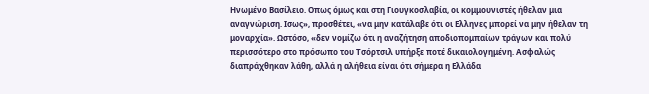Ηνωμένο Βασίλειο. Οπως όμως και στη Γιουγκοσλαβία, οι κομμουνιστές ήθελαν μια αναγνώριση. Ισως», προσθέτει, «να μην κατάλαβε ότι οι Ελληνες μπορεί να μην ήθελαν τη μοναρχία». Ωστόσο, «δεν νομίζω ότι η αναζήτηση αποδιοπομπαίων τράγων και πολύ περισσότερο στο πρόσωπο του Τσόρτσιλ υπήρξε ποτέ δικαιολογημένη. Ασφαλώς διαπράχθηκαν λάθη, αλλά η αλήθεια είναι ότι σήμερα η Ελλάδα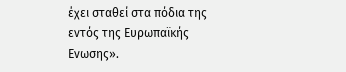έχει σταθεί στα πόδια της εντός της Ευρωπαϊκής Ενωσης».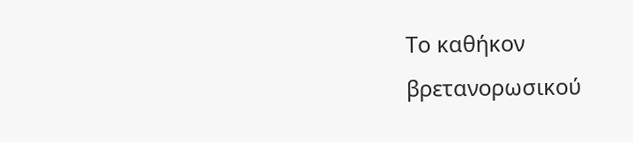Το καθήκον βρετανορωσικού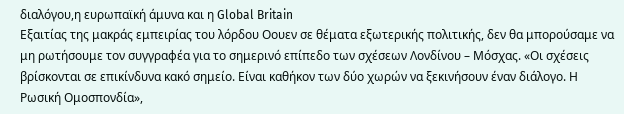διαλόγου,η ευρωπαϊκή άμυνα και η Global Britain
Εξαιτίας της μακράς εμπειρίας του λόρδου Οουεν σε θέματα εξωτερικής πολιτικής, δεν θα μπορούσαμε να μη ρωτήσουμε τον συγγραφέα για το σημερινό επίπεδο των σχέσεων Λονδίνου – Μόσχας. «Οι σχέσεις βρίσκονται σε επικίνδυνα κακό σημείο. Είναι καθήκον των δύο χωρών να ξεκινήσουν έναν διάλογο. Η Ρωσική Ομοσπονδία»,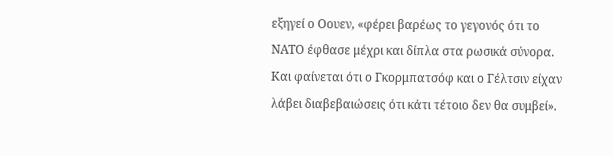εξηγεί ο Οουεν, «φέρει βαρέως το γεγονός ότι το ΝΑΤΟ έφθασε μέχρι και δίπλα στα ρωσικά σύνορα. Και φαίνεται ότι ο Γκορμπατσόφ και ο Γέλτσιν είχαν λάβει διαβεβαιώσεις ότι κάτι τέτοιο δεν θα συμβεί».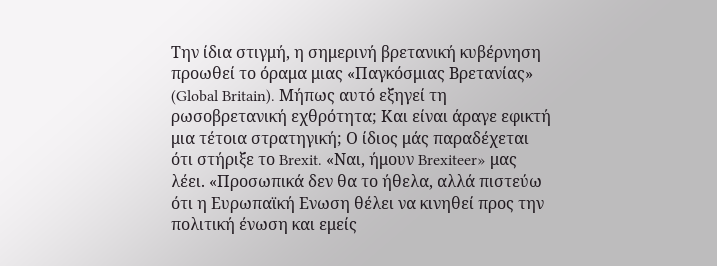Την ίδια στιγμή, η σημερινή βρετανική κυβέρνηση προωθεί το όραμα μιας «Παγκόσμιας Βρετανίας» (Global Britain). Μήπως αυτό εξηγεί τη ρωσοβρετανική εχθρότητα; Και είναι άραγε εφικτή μια τέτοια στρατηγική; Ο ίδιος μάς παραδέχεται ότι στήριξε το Brexit. «Ναι, ήμουν Brexiteer» μας λέει. «Προσωπικά δεν θα το ήθελα, αλλά πιστεύω ότι η Ευρωπαϊκή Ενωση θέλει να κινηθεί προς την πολιτική ένωση και εμείς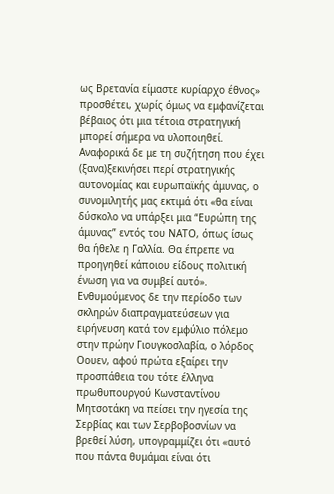ως Βρετανία είμαστε κυρίαρχο έθνος» προσθέτει, χωρίς όμως να εμφανίζεται βέβαιος ότι μια τέτοια στρατηγική μπορεί σήμερα να υλοποιηθεί.
Αναφορικά δε με τη συζήτηση που έχει (ξανα)ξεκινήσει περί στρατηγικής αυτονομίας και ευρωπαϊκής άμυνας, ο συνομιλητής μας εκτιμά ότι «θα είναι δύσκολο να υπάρξει μια “Ευρώπη της άμυνας” εντός του ΝΑΤΟ, όπως ίσως θα ήθελε η Γαλλία. Θα έπρεπε να προηγηθεί κάποιου είδους πολιτική ένωση για να συμβεί αυτό». Ενθυμούμενος δε την περίοδο των σκληρών διαπραγματεύσεων για ειρήνευση κατά τον εμφύλιο πόλεμο στην πρώην Γιουγκοσλαβία, ο λόρδος Οουεν, αφού πρώτα εξαίρει την προσπάθεια του τότε έλληνα πρωθυπουργού Κωνσταντίνου Μητσοτάκη να πείσει την ηγεσία της Σερβίας και των Σερβοβοσνίων να βρεθεί λύση, υπογραμμίζει ότι «αυτό που πάντα θυμάμαι είναι ότι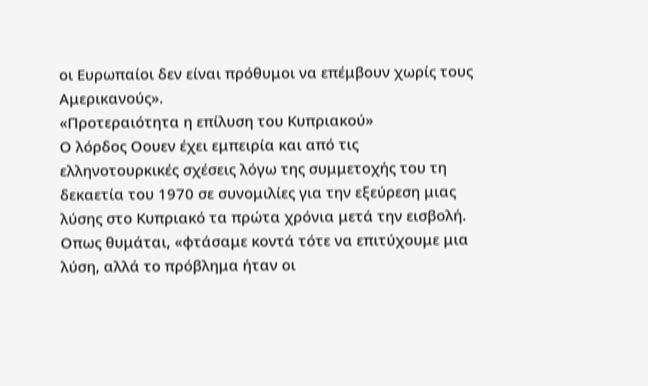οι Ευρωπαίοι δεν είναι πρόθυμοι να επέμβουν χωρίς τους Αμερικανούς».
«Προτεραιότητα η επίλυση του Κυπριακού»
Ο λόρδος Οουεν έχει εμπειρία και από τις ελληνοτουρκικές σχέσεις λόγω της συμμετοχής του τη δεκαετία του 1970 σε συνομιλίες για την εξεύρεση μιας λύσης στο Κυπριακό τα πρώτα χρόνια μετά την εισβολή. Οπως θυμάται, «φτάσαμε κοντά τότε να επιτύχουμε μια λύση, αλλά το πρόβλημα ήταν οι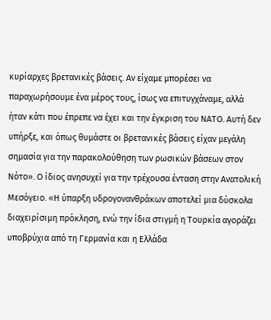κυρίαρχες βρετανικές βάσεις. Αν είχαμε μπορέσει να παραχωρήσουμε ένα μέρος τους, ίσως να επιτυγχάναμε, αλλά ήταν κάτι που έπρεπε να έχει και την έγκριση του ΝΑΤΟ. Αυτή δεν υπήρξε, και όπως θυμάστε οι βρετανικές βάσεις είχαν μεγάλη σημασία για την παρακολούθηση των ρωσικών βάσεων στον Νότο». Ο ίδιος ανησυχεί για την τρέχουσα ένταση στην Ανατολική Μεσόγειο. «Η ύπαρξη υδρογονανθράκων αποτελεί μια δύσκολα διαχειρίσιμη πρόκληση, ενώ την ίδια στιγμή η Τουρκία αγοράζει υποβρύχια από τη Γερμανία και η Ελλάδα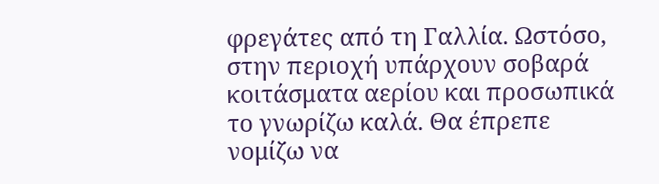φρεγάτες από τη Γαλλία. Ωστόσο, στην περιοχή υπάρχουν σοβαρά κοιτάσματα αερίου και προσωπικά το γνωρίζω καλά. Θα έπρεπε νομίζω να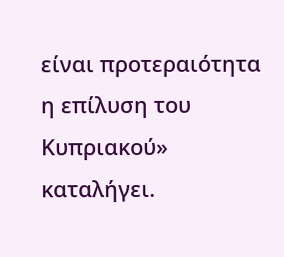είναι προτεραιότητα η επίλυση του Κυπριακού» καταλήγει.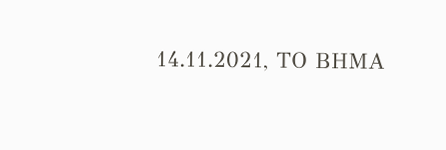14.11.2021, ΤΟ ΒΗΜΑ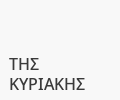ΤΗΣ ΚΥΡΙΑΚΗΣ